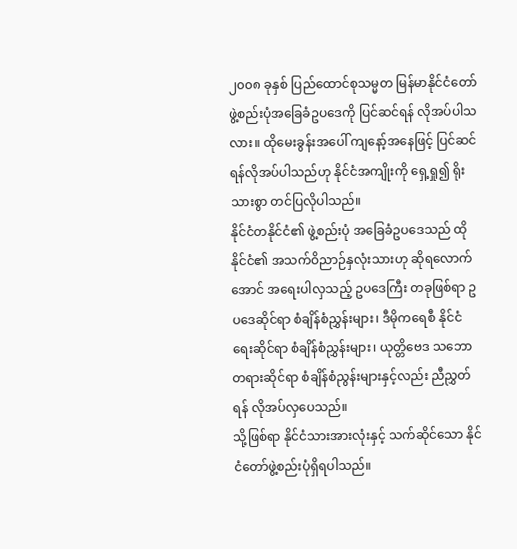၂၀၀၈ ခုနှစ် ပြည်ထောင်စုသမ္မတ မြန်မာနိုင်ငံတော် ဖွဲ့စည်းပုံအခြေခံဥပဒေကို ပြင်ဆင်ရန် လိုအပ်ပါသလား။ ထိုမေးခွန်းအပေါ် ကျနော့်အနေဖြင့် ပြင်ဆင်ရန်လိုအပ်ပါသည်ဟု နိုင်ငံအကျိုးကို ရှေ့ရှု၍ ရိုးသားစွာ တင်ပြလိုပါသည်။
နိုင်ငံတနိုင်ငံ၏ ဖွဲ့စည်းပုံ အခြေခံဥပဒေသည် ထိုနိုင်ငံ၏ အသက်ဝိညာဉ်နှလုံးသားဟု ဆိုရလောက်အောင် အရေးပါလှသည့် ဥပဒေကြီး တခုဖြစ်ရာ ဥပဒေဆိုင်ရာ စံချိန်စံညွှန်းများ၊ ဒီမိုကရေစီ နိုင်ငံရေးဆိုင်ရာ စံချိန်စံညွှန်းများ၊ ယုတ္တိဗေဒ သဘောတရားဆိုင်ရာ စံချိန်စံညွန်းများနှင့်လည်း ညီညွှတ်ရန် လိုအပ်လှပေသည်။
သို့ဖြစ်ရာ နိုင်ငံသားအားလုံးနှင့် သက်ဆိုင်သော နိုင်ငံတော်ဖွဲ့စည်းပုံရှိရပါသည်။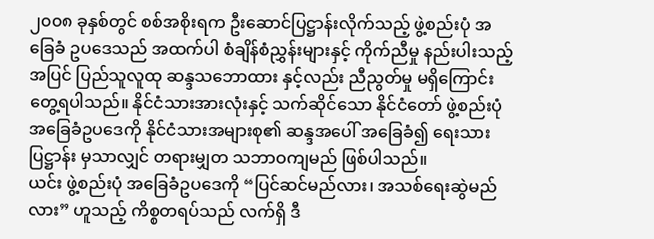၂၀၀၈ ခုနှစ်တွင် စစ်အစိုးရက ဦးဆောင်ပြဋ္ဌာန်းလိုက်သည့် ဖွဲ့စည်းပုံ အခြေခံ ဥပဒေသည် အထက်ပါ စံချိန်စံညွှန်းများနှင့် ကိုက်ညီမှု နည်းပါးသည့်အပြင် ပြည်သူလူထု ဆန္ဒသဘောထား နှင့်လည်း ညီညွတ်မှု မရှိကြောင်း တွေ့ရပါသည်။ နိုင်ငံသားအားလုံးနှင့် သက်ဆိုင်သော နိုင်ငံတော် ဖွဲ့စည်းပုံအခြေခံဥပဒေကို နိုင်ငံသားအများစု၏ ဆန္ဒအပေါ် အခြေခံ၍ ရေးသားပြဋ္ဌာန်း မှသာလျှင် တရားမျှတ သဘာဝကျမည် ဖြစ်ပါသည်။
ယင်း ဖွဲ့စည်းပုံ အခြေခံဥပဒေကို “ပြင်ဆင်မည်လား၊ အသစ်ရေးဆွဲမည်လား” ဟူသည့် ကိစ္စတရပ်သည် လက်ရှိ ဒီ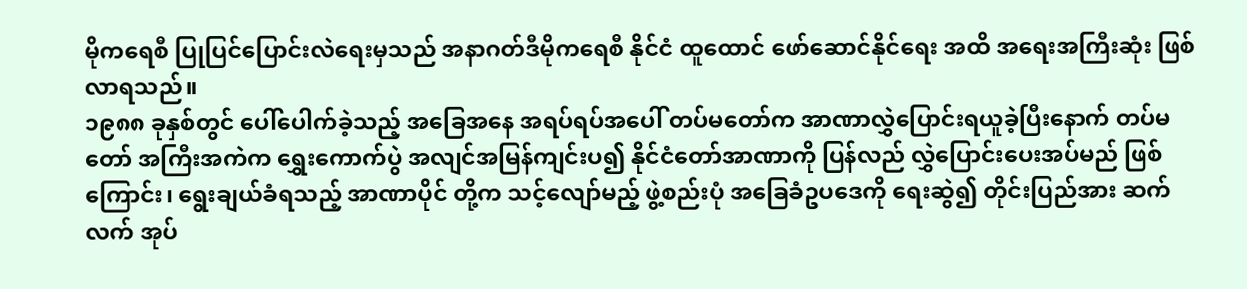မိုကရေစီ ပြုပြင်ပြောင်းလဲရေးမှသည် အနာဂတ်ဒီမိုကရေစီ နိုင်ငံ ထူထောင် ဖော်ဆောင်နိုင်ရေး အထိ အရေးအကြီးဆုံး ဖြစ်လာရသည်။
၁၉၈၈ ခုနှစ်တွင် ပေါ်ပေါက်ခဲ့သည့် အခြေအနေ အရပ်ရပ်အပေါ် တပ်မတော်က အာဏာလွှဲပြောင်းရယူခဲ့ပြီးနောက် တပ်မတော် အကြီးအကဲက ရွှေးကောက်ပွဲ အလျင်အမြန်ကျင်းပ၍ နိုင်ငံတော်အာဏာကို ပြန်လည် လွှဲပြောင်းပေးအပ်မည် ဖြစ်ကြောင်း၊ ရွေးချယ်ခံရသည့် အာဏာပိုင် တို့က သင့်လျော်မည့် ဖွဲ့စည်းပုံ အခြေခံဥပဒေကို ရေးဆွဲ၍ တိုင်းပြည်အား ဆက်လက် အုပ်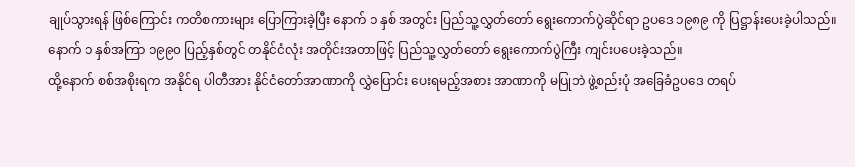ချုပ်သွားရန် ဖြစ်ကြောင်း ကတိစကားများ ပြောကြားခဲ့ပြီး နောက် ၁ နှစ် အတွင်း ပြည်သူ့လွှတ်တော် ရွေးကောက်ပွဲဆိုင်ရာ ဥပဒေ ၁၉၈၉ ကို ပြဋ္ဌာန်းပေးခဲ့ပါသည်။ နောက် ၁ နှစ်အကြာ ၁၉၉၀ ပြည့်နှစ်တွင် တနိုင်ငံလုံး အတိုင်းအတာဖြင့် ပြည်သူ့လွှတ်တော် ရွေးကောက်ပွဲကြီး ကျင်းပပေးခဲ့သည်။
ထို့နောက် စစ်အစိုးရက အနိုင်ရ ပါတီအား နိုင်ငံတော်အာဏာကို လွှဲပြောင်း ပေးရမည့်အစား အာဏာကို မပြုဘဲ ဖွဲ့စည်းပုံ အခြေခံဥပဒေ တရပ်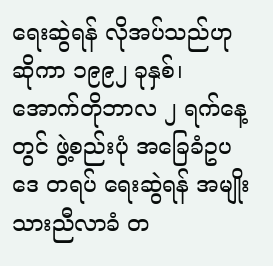ရေးဆွဲရန် လိုအပ်သည်ဟု ဆိုကာ ၁၉၉၂ ခုနှစ်၊ အောက်တိုဘာလ ၂ ရက်နေ့တွင် ဖွဲ့စည်းပုံ အခြေခံဥပဒေ တရပ် ရေးဆွဲရန် အမျိုးသားညီလာခံ တ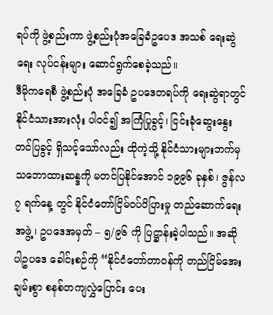ရပ်ကို ဖွဲ့စည်းကာ ဖွဲ့စည်းပုံအခြေခံဥပေဒ အသစ် ရေးဆွဲရေး လုပ်ငန်းများ ဆောင်ရွက်စေခဲ့သည်။
ဒီမိုကရေစီ ဖွဲ့စည်းပုံ အခြေခံ ဥပဒေတရပ်ကို ရေးဆွဲရာတွင် နိုင်ငံသားအားလုံး ပါဝင်၍ အကြံပြုခွင့်၊ ငြင်းခုံဆွေးနွေး တင်ပြခွင့် ရှိသင့်သော်လည်း ထိုကဲ့သို့ နိုင်ငံသားများဘက်မှ သဘောထားဆန္ဒကို မတင်ပြနိုင်အောင် ၁၉၉၆ ခုနှစ်၊ ဇွန်လ ၇ ရက်နေ့ တွင် နိုင်ငံတော်ငြိမ်ဝပ်ပိပြားမှု တည်ဆောက်ရေးအဖွဲ့၊ ဥပဒေအမှတ် – ၅/၉၆ ကို ပြဋ္ဌာန်းခဲ့ပါသည်။ အဆိုပါဥပဒေ ခေါင်းစဉ်ကို “နိုင်ငံတော်တာဝန်ကို တည်ငြိမ်အေးချမ်းစွာ စနစ်တကျလွှဲပြောင်း ပေး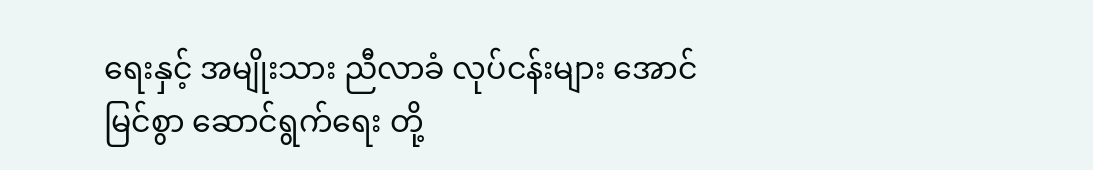ရေးနှင့် အမျိုးသား ညီလာခံ လုပ်ငန်းများ အောင်မြင်စွာ ဆောင်ရွက်ရေး တို့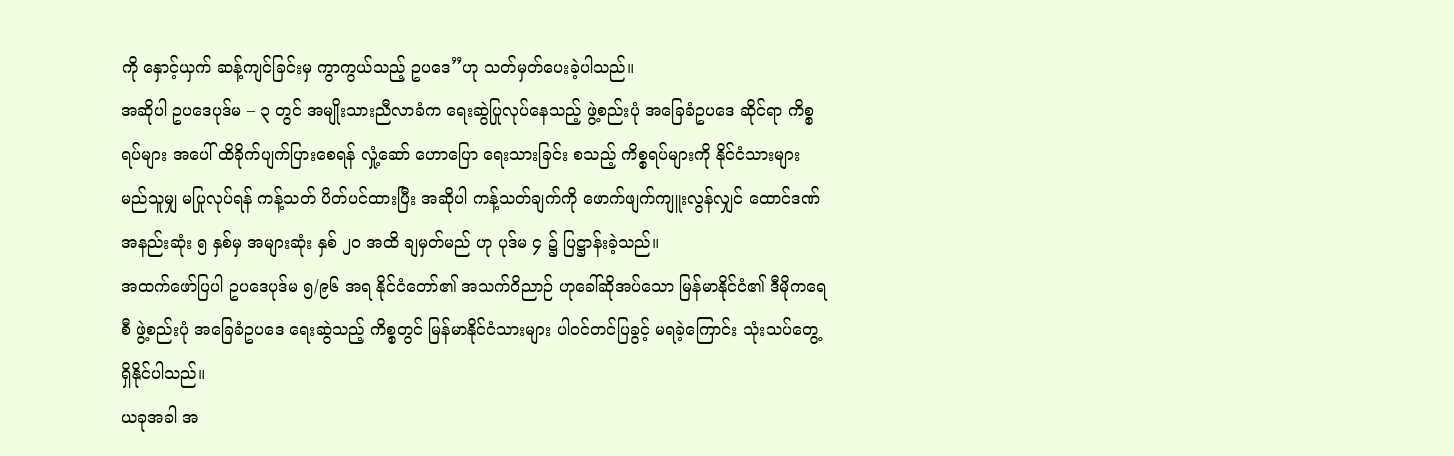ကို နှောင့်ယှက် ဆန့်ကျင်ခြင်းမှ ကွာကွယ်သည့် ဥပဒေ”ဟု သတ်မှတ်ပေးခဲ့ပါသည်။
အဆိုပါ ဥပဒေပုဒ်မ – ၃ တွင် အမျိုးသားညီလာခံက ရေးဆွဲပြုလုပ်နေသည့် ဖွဲ့စည်းပုံ အခြေခံဥပဒေ ဆိုင်ရာ ကိစ္စရပ်များ အပေါ် ထိခိုက်ပျက်ပြားစေရန် လှုံ့ဆော် ဟောပြော ရေးသားခြင်း စသည့် ကိစ္စရပ်များကို နိုင်ငံသားများ မည်သူမျှ မပြုလုပ်ရန် ကန့်သတ် ပိတ်ပင်ထားပြီး အဆိုပါ ကန့်သတ်ချက်ကို ဖောက်ဖျက်ကျူးလွန်လျှင် ထောင်ဒဏ်အနည်းဆုံး ၅ နှစ်မှ အများဆုံး နှစ် ၂၀ အထိ ချမှတ်မည် ဟု ပုဒ်မ ၄ ၌ ပြဋ္ဌာန်းခဲ့သည်။
အထက်ဖော်ပြပါ ဥပဒေပုဒ်မ ၅/၉၆ အရ နိုင်ငံတော်၏ အသက်ဝိညာဉ် ဟုခေါ်ဆိုအပ်သော မြန်မာနိုင်ငံ၏ ဒီမိုကရေစီ ဖွဲ့စည်းပုံ အခြေခံဥပဒေ ရေးဆွဲသည့် ကိစ္စတွင် မြန်မာနိုင်ငံသားများ ပါဝင်တင်ပြခွင့် မရခဲ့ကြောင်း သုံးသပ်တွေ့ရှိနိုင်ပါသည်။
ယခုအခါ အ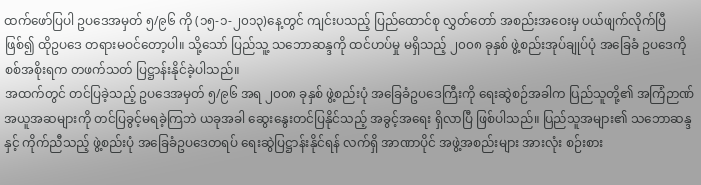ထက်ဖော်ပြပါ ဥပဒေအမှတ် ၅/၉၆ ကို (၁၅-၁-၂၀၁၃)နေ့တွင် ကျင်းပသည့် ပြည်ထောင်စု လွှတ်တော် အစည်းအဝေးမှ ပယ်ဖျက်လိုက်ပြီ ဖြစ်၍ ထိုဥပဒေ တရားမဝင်တော့ပါ။ သို့သော် ပြည်သူ့ သဘောဆန္ဒကို ထင်ဟပ်မှု မရှိသည့် ၂၀၀၈ ခုနှစ် ဖွဲ့စည်းအုပ်ချုပ်ပုံ အခြေခံ ဥပဒေကို စစ်အစိုးရက တဖက်သတ် ပြဋ္ဌာန်းနိုင်ခဲ့ပါသည်။
အထက်တွင် တင်ပြခဲ့သည့် ဥပဒေအမှတ် ၅/၉၆ အရ ၂၀၀၈ ခုနှစ် ဖွဲ့စည်းပုံ အခြေခံဥပဒေကြီးကို ရေးဆွဲစဉ်အခါက ပြည်သူတို့၏ အကြံဉာဏ် အယူအဆများကို တင်ပြခွင့်မရခဲ့ကြဘဲ ယခုအခါ ဆွေးနွေးတင်ပြနိုင်သည့် အခွင့်အရေး ရှိလာပြီ ဖြစ်ပါသည်။ ပြည်သူအများ၏ သဘောဆန္ဒနှင့် ကိုက်ညီသည့် ဖွဲ့စည်းပုံ အခြေခံဥပဒေတရပ် ရေးဆွဲပြဋ္ဌာန်းနိုင်ရန် လက်ရှိ အာဏာပိုင် အဖွဲ့အစည်းများ အားလုံး စဉ်းစား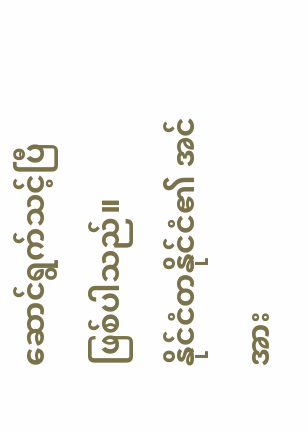ဆောင်ရွက်သင့်ပြီ ဖြစ်ပါသည်။
နိုင်ငံတနိုင်ငံ၏ အင်အား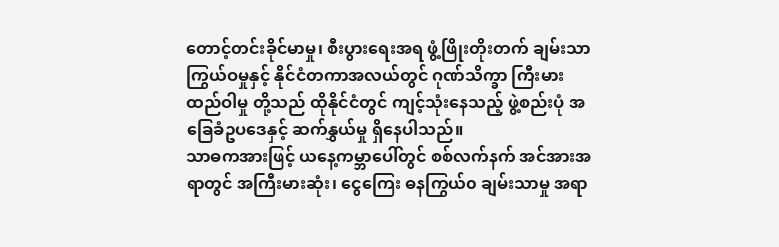တောင့်တင်းခိုင်မာမှု၊ စီးပွားရေးအရ ဖွံ့ဖြိုးတိုးတက် ချမ်းသာကြွယ်ဝမှုနှင့် နိုင်ငံတကာအလယ်တွင် ဂုဏ်သိက္ခာ ကြီးမားထည်ဝါမှု တို့သည် ထိုနိုင်ငံတွင် ကျင့်သုံးနေသည့် ဖွဲ့စည်းပုံ အခြေခံဥပဒေနှင့် ဆက်နွှယ်မှု ရှိနေပါသည်။
သာဓကအားဖြင့် ယနေ့ကမ္ဘာပေါ်တွင် စစ်လက်နက် အင်အားအရာတွင် အကြီးမားဆုံး၊ ငွေကြေး ဓနကြွယ်၀ ချမ်းသာမှု အရာ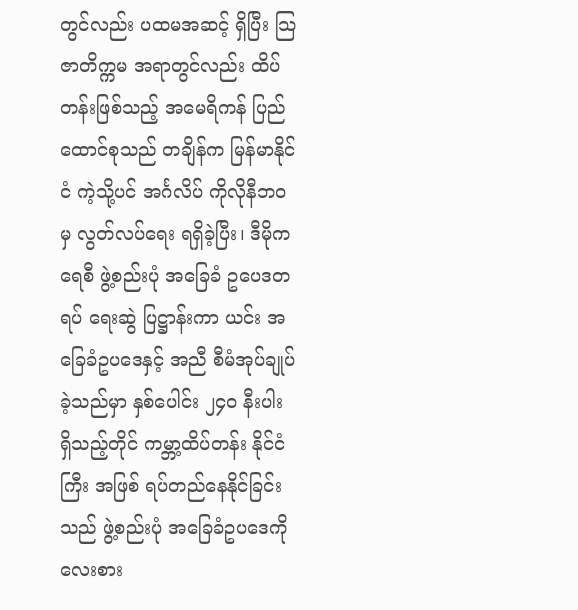တွင်လည်း ပထမအဆင့် ရှိပြီး သြဇာတိက္ကမ အရာတွင်လည်း ထိပ်တန်းဖြစ်သည့် အမေရိကန် ပြည်ထောင်စုသည် တချိန်က မြန်မာနိုင်ငံ ကဲ့သို့ပင် အင်္ဂလိပ် ကိုလိုနီဘဝမှ လွတ်လပ်ရေး ရရှိခဲ့ပြီး၊ ဒီမိုကရေစီ ဖွဲ့စည်းပုံ အခြေခံ ဥပေဒတရပ် ရေးဆွဲ ပြဋ္ဌာန်းကာ ယင်း အခြေခံဥပဒေနှင့် အညီ စီမံအုပ်ချုပ်ခဲ့သည်မှာ နှစ်ပေါင်း ၂၄၀ နီးပါး ရှိသည့်တိုင် ကမ္ဘာ့ထိပ်တန်း နိုင်ငံကြီး အဖြစ် ရပ်တည်နေနိုင်ခြင်းသည် ဖွဲ့စည်းပုံ အခြေခံဥပဒေကို လေးစား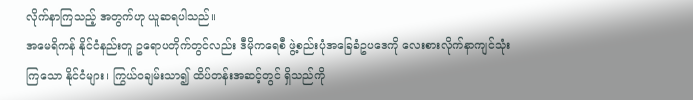လိုက်နာကြသည့် အတွက်ဟု ယူဆရပါသည်။
အမေရိကန် နိုင်ငံနည်းတူ ဥရောပတိုက်တွင်လည်း ဒီမိုကရေစီ ဖွဲ့စည်းပုံအခြေခံဥပဒေကို လေးစားလိုက်နာကျင်သုံးကြသော နိုင်ငံများ၊ ကြွယ်ဝချမ်းသာ၍ ထိပ်တန်းအဆင့်တွင် ရှိသည်ကို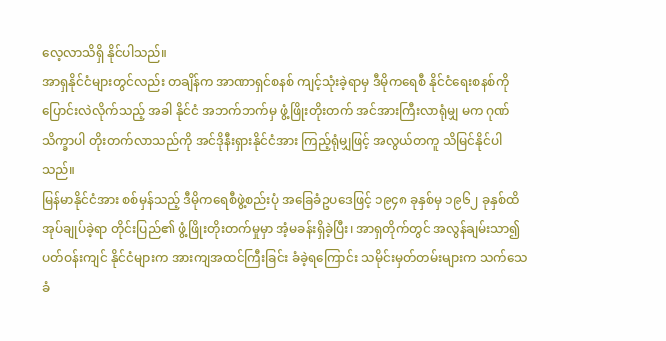လေ့လာသိရှိ နိုင်ပါသည်။
အာရှနိုင်ငံများတွင်လည်း တချိန်က အာဏာရှင်စနစ် ကျင့်သုံးခဲ့ရာမှ ဒီမိုကရေစီ နိုင်ငံရေးစနစ်ကို ပြောင်းလဲလိုက်သည့် အခါ နိုင်ငံ အဘက်ဘက်မှ ဖွံ့ဖြိုးတိုးတက် အင်အားကြီးလာရုံမျှ မက ဂုဏ်သိက္ခာပါ တိုးတက်လာသည်ကို အင်ဒိုနီးရှားနိုင်ငံအား ကြည့်ရုံမျှဖြင့် အလွယ်တကူ သိမြင်နိုင်ပါသည်။
မြန်မာနိုင်ငံအား စစ်မှန်သည့် ဒီမိုကရေစီဖွဲ့စည်းပုံ အခြေခံဥပဒေဖြင့် ၁၉၄၈ ခုနှစ်မှ ၁၉၆၂ ခုနှစ်ထိ အုပ်ချုပ်ခဲ့ရာ တိုင်းပြည်၏ ဖွံ့ဖြိုးတိုးတက်မှုမှာ အံ့မခန်းရှိခဲ့ပြီး၊ အာရှတိုက်တွင် အလွန်ချမ်းသာ၍ ပတ်ဝန်းကျင် နိုင်ငံများက အားကျအထင်ကြီးခြင်း ခံခဲ့ရကြောင်း သမိုင်းမှတ်တမ်းများက သက်သေခံ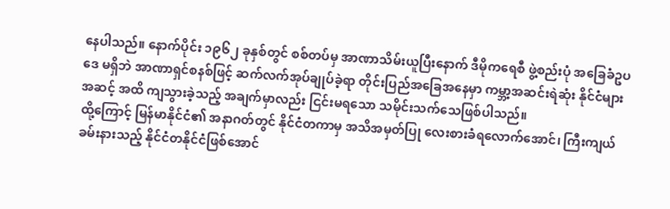နေပါသည်။ နောက်ပိုင်း ၁၉၆၂ ခုနှစ်တွင် စစ်တပ်မှ အာဏာသိမ်းယူပြီးနောက် ဒီမိုကရေစီ ဖွဲ့စည်းပုံ အခြေခံဥပဒေ မရှိဘဲ အာဏာရှင်စနစ်ဖြင့် ဆက်လက်အုပ်ချုပ်ခဲ့ရာ တိုင်းပြည်အခြေအနေမှာ ကမ္ဘာ့အဆင်းရဲဆုံး နိုင်ငံများအဆင့် အထိ ကျသွားခဲ့သည့် အချက်မှာလည်း ငြင်းမရသော သမိုင်းသက်သေဖြစ်ပါသည်။
ထို့ကြောင့် မြန်မာနိုင်ငံ၏ အနာဂတ်တွင် နိုင်ငံတကာမှ အသိအမှတ်ပြု လေးစားခံရလောက်အောင်၊ ကြီးကျယ်ခမ်းနားသည့် နိုင်ငံတနိုင်ငံဖြစ်အောင်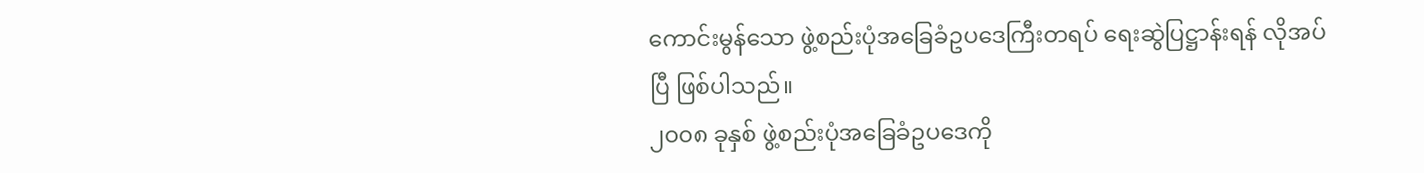ကောင်းမွန်သော ဖွဲ့စည်းပုံအခြေခံဥပဒေကြီးတရပ် ရေးဆွဲပြဋ္ဌာန်းရန် လိုအပ်ပြီ ဖြစ်ပါသည်။
၂၀၀၈ ခုနှစ် ဖွဲ့စည်းပုံအခြေခံဥပဒေကို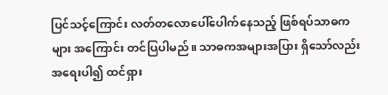ပြင်သင့်ကြောင်း လတ်တလောပေါ်ပေါက်နေသည့် ဖြစ်ရပ်သာဓကများ အကြောင်း တင်ပြပါမည်။ သာဓကအများအပြား ရှိသော်လည်း အရေးပါ၍ ထင်ရှား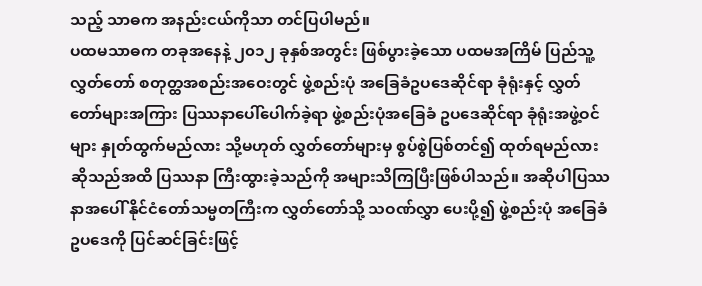သည့် သာဓက အနည်းငယ်ကိုသာ တင်ပြပါမည်။
ပထမသာဓက တခုအနေနဲ့ ၂၀၁၂ ခုနှစ်အတွင်း ဖြစ်ပွားခဲ့သော ပထမအကြိမ် ပြည်သူ့လွှတ်တော် စတုတ္ထအစည်းအဝေးတွင် ဖွဲ့စည်းပုံ အခြေခံဥပဒေဆိုင်ရာ ခုံရုံးနှင့် လွှတ်တော်များအကြား ပြဿနာပေါ်ပေါက်ခဲ့ရာ ဖွဲ့စည်းပုံအခြေခံ ဥပဒေဆိုင်ရာ ခုံရုံးအဖွဲ့ဝင်များ နှုတ်ထွက်မည်လား သို့မဟုတ် လွှတ်တော်များမှ စွပ်စွဲပြစ်တင်၍ ထုတ်ရမည်လား ဆိုသည်အထိ ပြဿနာ ကြီးထွားခဲ့သည်ကို အများသိကြပြီးဖြစ်ပါသည်။ အဆိုပါပြဿနာအပေါ် နိုင်ငံတော်သမ္မတကြီးက လွှတ်တော်သို့ သဝဏ်လွှာ ပေးပို့၍ ဖွဲ့စည်းပုံ အခြေခံဥပဒေကို ပြင်ဆင်ခြင်းဖြင့်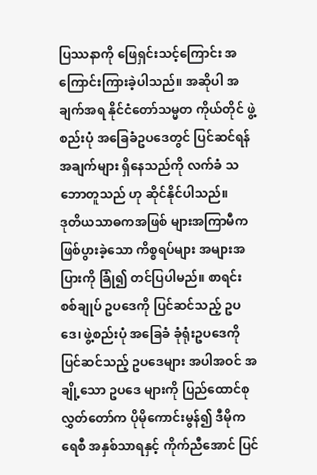ပြဿနာကို ဖြေရှင်းသင့်ကြောင်း အကြောင်းကြားခဲ့ပါသည်။ အဆိုပါ အချက်အရ နိုင်ငံတော်သမ္မတ ကိုယ်တိုင် ဖွဲ့စည်းပုံ အခြေခံဥပဒေတွင် ပြင်ဆင်ရန် အချက်များ ရှိနေသည်ကို လက်ခံ သဘောတူသည် ဟု ဆိုင်နိုင်ပါသည်။
ဒုတိယသာဓကအဖြစ် များအကြာမီက ဖြစ်ပွားခဲ့သော ကိစ္စရပ်များ အများအပြားကို ခြုံ၍ တင်ပြပါမည်။ စာရင်းစစ်ချုပ် ဥပဒေကို ပြင်ဆင်သည့် ဥပဒေ၊ ဖွဲ့စည်းပုံ အခြေခံ ခုံရုံးဥပဒေကို ပြင်ဆင်သည့် ဥပဒေများ အပါအဝင် အချို့သော ဥပဒေ များကို ပြည်ထောင်စု လွှတ်တော်က ပိုမိုကောင်းမွန်၍ ဒီမိုကရေစီ အနှစ်သာရနှင့် ကိုက်ညီအောင် ပြင်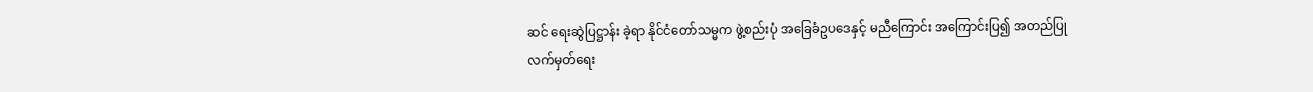ဆင် ရေးဆွဲပြဋ္ဌာန်း ခဲ့ရာ နိုင်ငံတော်သမ္မက ဖွဲ့စည်းပုံ အခြေခံဥပဒေနှင့် မညီကြောင်း အကြောင်းပြ၍ အတည်ပြု လက်မှတ်ရေး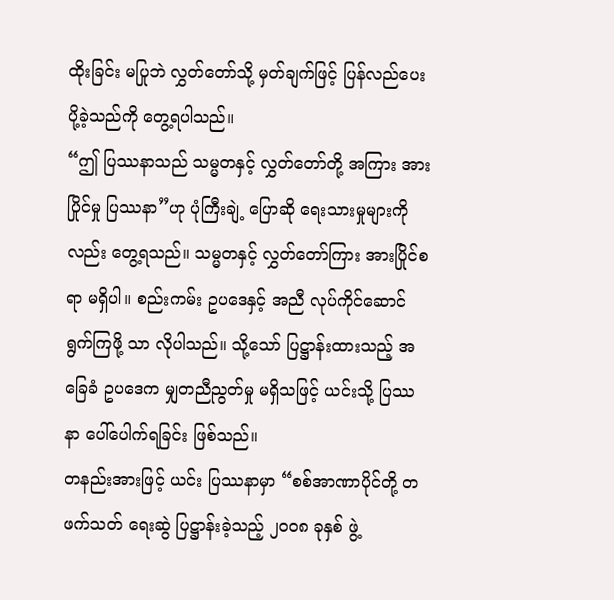ထိုးခြင်း မပြုဘဲ လွှတ်တော်သို့ မှတ်ချက်ဖြင့် ပြန်လည်ပေးပို့ခဲ့သည်ကို တွေ့ရပါသည်။
“ဤ ပြဿနာသည် သမ္မတနှင့် လွှတ်တော်တို့ အကြား အားပြိုင်မှု ပြဿနာ”ဟု ပုံကြီးချဲ့ ပြောဆို ရေးသားမှုများကိုလည်း တွေ့ရသည်။ သမ္မတနှင့် လွှတ်တော်ကြား အားပြိုင်စရာ မရှိပါ။ စည်းကမ်း ဥပဒေနှင့် အညီ လုပ်ကိုင်ဆောင်ရွက်ကြဖို့ သာ လိုပါသည်။ သို့သော် ပြဋ္ဌာန်းထားသည့် အခြေခံ ဥပဒေက မျှတညီညွတ်မှု မရှိသဖြင့် ယင်းသို့ ပြဿနာ ပေါ်ပေါက်ရခြင်း ဖြစ်သည်။
တနည်းအားဖြင့် ယင်း ပြဿနာမှာ “စစ်အာဏာပိုင်တို့ တဖက်သတ် ရေးဆွဲ ပြဋ္ဌာန်းခဲ့သည့် ၂၀၀၈ ခုနှစ် ဖွဲ့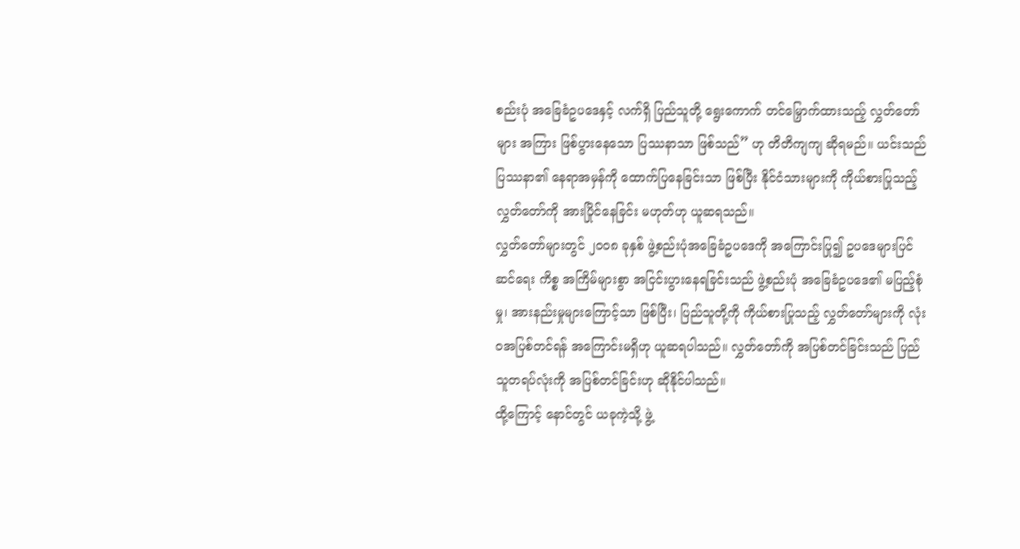စည်းပုံ အခြေခံဥပဒေနှင့် လက်ရှိ ပြည်သူတို့ ရွေးကောက် တင်မြှောက်ထားသည့် လွှတ်တော်များ အကြား ဖြစ်ပွားနေသော ပြဿနာသာ ဖြစ်သည်” ဟု တိတိကျကျ ဆိုရမည်။ ယင်းသည် ပြဿနာ၏ နေရာအမှန်ကို ထောက်ပြနေခြင်းသာ ဖြစ်ပြီး နိုင်ငံသားများကို ကိုယ်စားပြုသည့် လွှတ်တော်ကို အားပြိုင်နေခြင်း မဟုတ်ဟု ယူဆရသည်။
လွှတ်တော်များတွင် ၂၀၀၈ ခုနှစ် ဖွဲ့စည်းပုံအခြေခံဥပဒေကို အကြောင်းပြု၍ ဥပဒေများပြင်ဆင်ရေး ကိစ္စ အကြိမ်များစွာ အငြင်းပွားနေရခြင်းသည် ဖွဲ့စည်းပုံ အခြေခံဥပဒေ၏ မပြည့်စုံမှု၊ အားနည်းမှုများကြောင့်သာ ဖြစ်ပြီး၊ ပြည်သူတို့ကို ကိုယ်စားပြုသည့် လွှတ်တော်များကို လုံးဝအပြစ်တင်ရန် အကြောင်းမရှိဟု ယူဆရပါသည်။ လွှတ်တော်ကို အပြစ်တင်ခြင်းသည် ပြည်သူတရပ်လုံးကို အပြစ်တင်ခြင်းဟု ဆိုနိုင်ပါသည်။
ထို့ကြောင့် နောင်တွင် ယခုကဲ့သို့ ဖွဲ့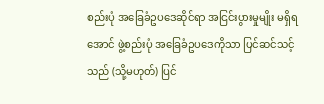စည်းပုံ အခြေခံဥပဒေဆိုင်ရာ အငြင်းပွားမှုမျိုး မရှိရအောင် ဖွဲ့စည်းပုံ အခြေခံဥပဒေကိုသာ ပြင်ဆင်သင့်သည် (သို့မဟုတ်) ပြင်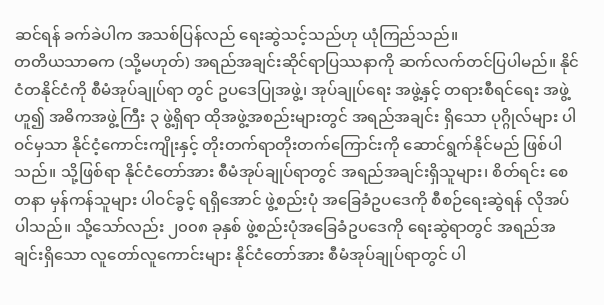ဆင်ရန် ခက်ခဲပါက အသစ်ပြန်လည် ရေးဆွဲသင့်သည်ဟု ယုံကြည်သည်။
တတိယသာဓက (သို့မဟုတ်) အရည်အချင်းဆိုင်ရာပြဿနာကို ဆက်လက်တင်ပြပါမည်။ နိုင်ငံတနိုင်ငံကို စီမံအုပ်ချုပ်ရာ တွင် ဥပဒေပြုအဖွဲ့၊ အုပ်ချုပ်ရေး အဖွဲ့နှင့် တရားစီရင်ရေး အဖွဲ့ဟူ၍ အဓိကအဖွဲ့ကြီး ၃ ဖွဲ့ရှိရာ ထိုအဖွဲ့အစည်းများတွင် အရည်အချင်း ရှိသော ပုဂ္ဂိုလ်များ ပါဝင်မှသာ နိုင်ငံ့ကောင်းကျိုးနှင့် တိုးတက်ရာတိုးတက်ကြောင်းကို ဆောင်ရွက်နိုင်မည် ဖြစ်ပါသည်။ သို့ဖြစ်ရာ နိုင်ငံတော်အား စီမံအုပ်ချုပ်ရာတွင် အရည်အချင်းရှိသူများ၊ စိတ်ရင်း စေတနာ မှန်ကန်သူများ ပါဝင်ခွင့် ရရှိအောင် ဖွဲ့စည်းပုံ အခြေခံဥပဒေကို စီစဉ်ရေးဆွဲရန် လိုအပ်ပါသည်။ သို့သော်လည်း ၂၀၀၈ ခုနှစ် ဖွဲ့စည်းပုံအခြေခံဥပဒေကို ရေးဆွဲရာတွင် အရည်အချင်းရှိသော လူတော်လူကောင်းများ နိုင်ငံတော်အား စီမံအုပ်ချုပ်ရာတွင် ပါ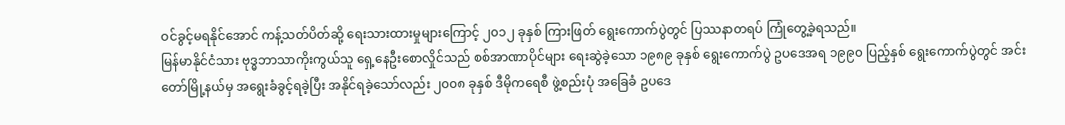ဝင်ခွင့်မရနိုင်အောင် ကန့်သတ်ပိတ်ဆို့ ရေးသားထားမှုများကြောင့် ၂၀၁၂ ခုနှစ် ကြားဖြတ် ရွေးကောက်ပွဲတွင် ပြဿနာတရပ် ကြုံတွေ့ခဲ့ရသည်။
မြန်မာနိုင်ငံသား ဗုဒ္ဓဘာသာကိုးကွယ်သူ ရှေ့နေဦးစောလှိုင်သည် စစ်အာဏာပိုင်များ ရေးဆွဲခဲ့သော ၁၉၈၉ ခုနှစ် ရွေးကောက်ပွဲ ဥပဒေအရ ၁၉၉၀ ပြည့်နှစ် ရွေးကောက်ပွဲတွင် အင်းတော်မြို့နယ်မှ အရွေးခံခွင့်ရခဲ့ပြီး အနိုင်ရခဲ့သော်လည်း ၂၀၀၈ ခုနှစ် ဒီမိုကရေစီ ဖွဲ့စည်းပုံ အခြေခံ ဥပဒေ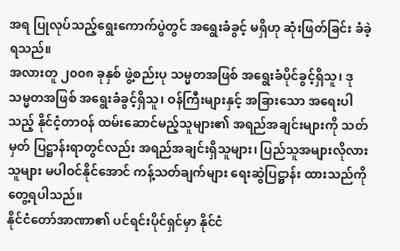အရ ပြုလုပ်သည့်ရွေးကောက်ပွဲတွင် အရွေးခံခွင့် မရှိဟု ဆုံးဖြတ်ခြင်း ခံခဲ့ရသည်။
အလားတူ ၂၀၀၈ ခုနှစ် ဖွဲ့စည်းပု သမ္မတအဖြစ် အရွေးခံပိုင်ခွင့်ရှိသူ၊ ဒုသမ္မတအဖြစ် အရွေးခံခွင့်ရှိသူ၊ ဝန်ကြီးများနှင့် အခြားသော အရေးပါသည့် နိုင်ငံ့တာဝန် ထမ်းဆောင်မည့်သူများ၏ အရည်အချင်းများကို သတ်မှတ် ပြဋ္ဌာန်းရာတွင်လည်း အရည်အချင်းရှိသူများ၊ ပြည်သူအများလိုလားသူများ မပါဝင်နိုင်အောင် ကန့်သတ်ချက်များ ရေးဆွဲပြဋ္ဌာန်း ထားသည်ကို တွေ့ရပါသည်။
နိုင်ငံတော်အာဏာ၏ ပင်ရင်းပိုင်ရှင်မှာ နိုင်ငံ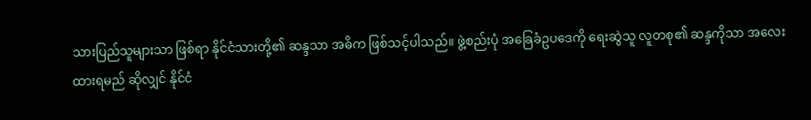သားပြည်သူများသာ ဖြစ်ရာ နိုင်ငံသားတို့၏ ဆန္ဒသာ အဓိက ဖြစ်သင့်ပါသည်။ ဖွဲ့စည်းပုံ အခြေခံဥပဒေကို ရေးဆွဲသူ လူတစု၏ ဆန္ဒကိုသာ အလေးထားရမည် ဆိုလျှင် နိုင်ငံ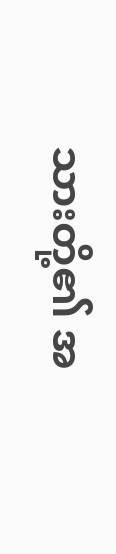သားတို့၏ အ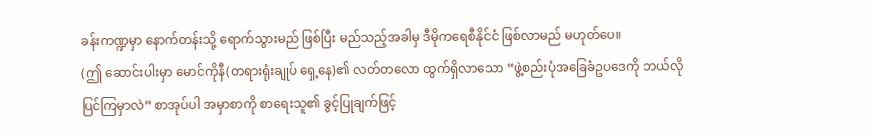ခန်းကဏ္ဍမှာ နောက်တန်းသို့ ရောက်သွားမည် ဖြစ်ပြီး မည်သည့်အခါမှ ဒီမိုကရေစီနိုင်ငံ ဖြစ်လာမည် မဟုတ်ပေ။
(ဤ ဆောင်းပါးမှာ မောင်ကိုနီ(တရားရုံးချုပ် ရှေ့နေ)၏ လတ်တလော ထွက်ရှိလာသော “ဖွဲ့စည်းပုံအခြေခံဥပဒေကို ဘယ်လိုပြင်ကြမှာလဲ” စာအုပ်ပါ အမှာစာကို စာရေးသူ၏ ခွင့်ပြုချက်ဖြင့်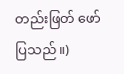တည်းဖြတ် ဖော်ပြသည်။)